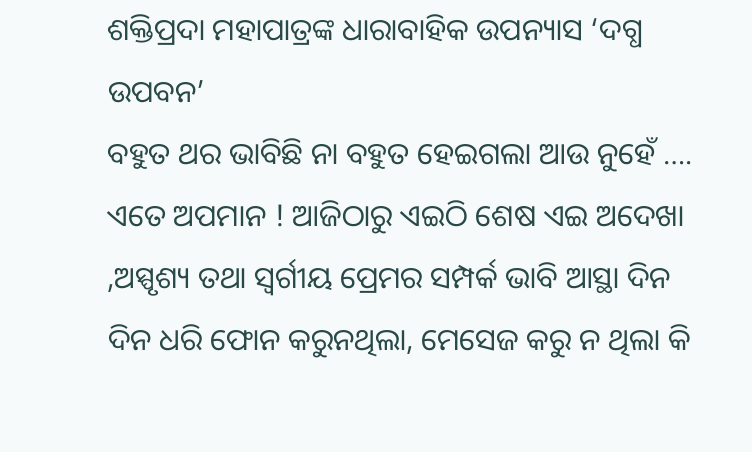ଶକ୍ତିପ୍ରଦା ମହାପାତ୍ରଙ୍କ ଧାରାବାହିକ ଉପନ୍ୟାସ ‘ଦଗ୍ଧ ଉପବନ’
ବହୁତ ଥର ଭାବିଛି ନା ବହୁତ ହେଇଗଲା ଆଉ ନୁହେଁ …. ଏତେ ଅପମାନ ! ଆଜିଠାରୁ ଏଇଠି ଶେଷ ଏଇ ଅଦେଖା ,ଅସ୍ପୃଶ୍ୟ ତଥା ସ୍ବର୍ଗୀୟ ପ୍ରେମର ସମ୍ପର୍କ ଭାବି ଆସ୍ଥା ଦିନ ଦିନ ଧରି ଫୋନ କରୁନଥିଲା, ମେସେଜ କରୁ ନ ଥିଲା କି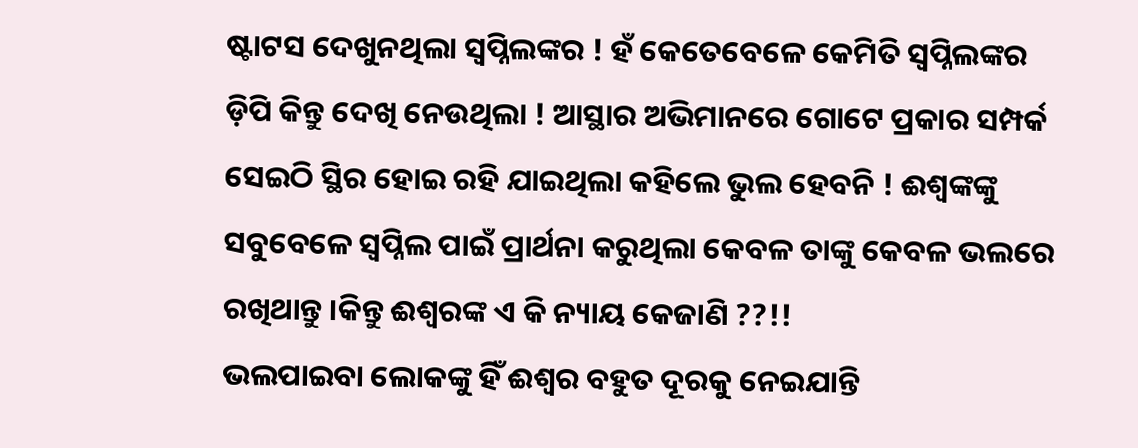ଷ୍ଟାଟସ ଦେଖୁନଥିଲା ସ୍ୱପ୍ନିଲଙ୍କର ! ହଁ କେତେବେଳେ କେମିତି ସ୍ୱପ୍ନିଲଙ୍କର ଡ଼ିପି କିନ୍ତୁ ଦେଖି ନେଉଥିଲା ! ଆସ୍ଥାର ଅଭିମାନରେ ଗୋଟେ ପ୍ରକାର ସମ୍ପର୍କ ସେଇଠି ସ୍ଥିର ହୋଇ ରହି ଯାଇଥିଲା କହିଲେ ଭୁଲ ହେବନି ! ଈଶ୍ୱଙ୍କଙ୍କୁ ସବୁବେଳେ ସ୍ୱପ୍ନିଲ ପାଇଁ ପ୍ରାର୍ଥନା କରୁଥିଲା କେବଳ ତାଙ୍କୁ କେବଳ ଭଲରେ ରଖିଥାନ୍ତୁ ।କିନ୍ତୁ ଈଶ୍ଵରଙ୍କ ଏ କି ନ୍ୟାୟ କେଜାଣି ??!!
ଭଲପାଇବା ଲୋକଙ୍କୁ ହିଁ ଈଶ୍ୱର ବହୁତ ଦୂରକୁ ନେଇଯାନ୍ତି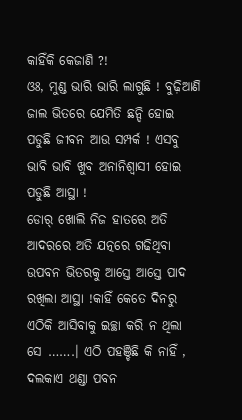କାହିଁକି କେଜାଣି ?!
ଓଃ, ମୁଣ୍ଡ ଭାରି ଭାରି ଲାଗୁଛି ! ବୁଢ଼ିଆଣି ଜାଲ ଭିତରେ ଯେମିତି ଛନ୍ଦି ହୋଇ ପଡୁଛି ଜୀବନ ଆଉ ସମ୍ପର୍କ ! ଏସବୁ ଭାବି ଭାବି ଖୁବ ଅନାନିଶ୍ୱାସୀ ହୋଇ ପଡୁଛି ଆସ୍ଥା !
ଡୋର୍ ଖୋଲି ନିଜ ହାତରେ ଅତି ଆଦରରେ ଅତି ଯତ୍ନରେ ଗଢିଥିବା ଉପବନ ଭିତରକୁ ଆସ୍ତେ ଆସ୍ତେ ପାଦ ରଖିଲା ଆସ୍ଥା !କାହିଁ କେତେ ଦିନରୁ ଏଠିକି ଆସିବାକୁ ଇଚ୍ଛା କରି ନ ଥିଲା ସେ …….। ଏଠି ପହଞ୍ଚିଛି କି ନାହିଁ , ଦଲକାଏ ଥଣ୍ଡା ପବନ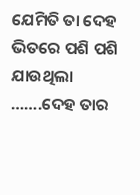ଯେମିତି ତା ଦେହ ଭିତରେ ପଶି ପଶି ଯାଉଥିଲା …….ଦେହ ତାର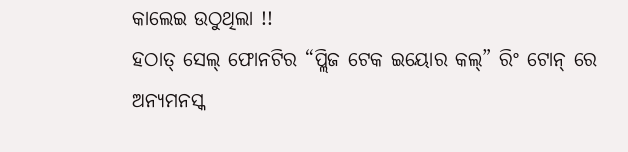କାଲେଇ ଉଠୁଥିଲା !!
ହଠାତ୍ ସେଲ୍ ଫୋନଟିର “ପ୍ଲିଜ ଟେକ ଇୟୋର କଲ୍” ରିଂ ଟୋନ୍ ରେ ଅନ୍ୟମନସ୍କ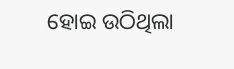ହୋଇ ଉଠିଥିଲା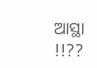ଆସ୍ଥା !!??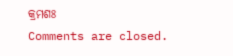କ୍ରମଶଃ
Comments are closed.